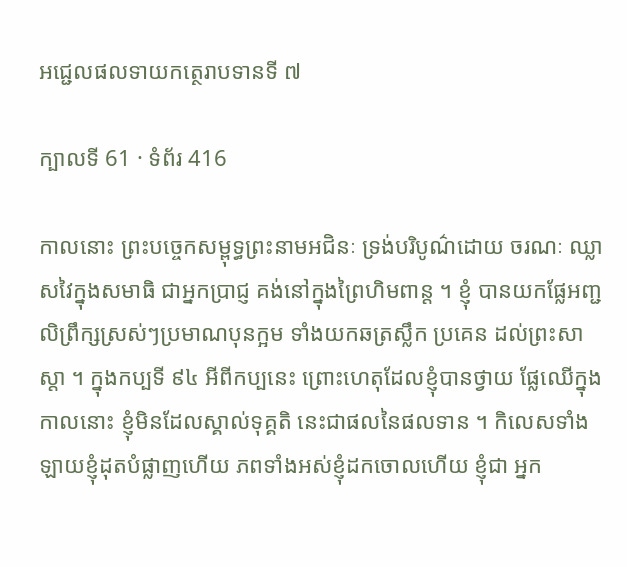អជ្ជេលផលទាយកត្ថេរាបទានទី ៧

ក្បាលទី 61 · ទំព័រ 416

កាលនោះ ព្រះបច្ចេកសម្ពុទ្ធព្រះនាមអជិនៈ ទ្រង់បរិបូណ៌ដោយ ចរណៈ ឈ្លាសវៃក្នុងសមាធិ ជាអ្នកប្រាជ្ញ គង់នៅក្នុងព្រៃហិមពាន្ត ។ ខ្ញុំ បានយកផ្លែអញ្ជលិព្រឹក្សស្រស់ៗប្រមាណបុនក្អម ទាំងយកឆត្រស្លឹក ប្រគេន ដល់ព្រះសាស្តា ។ ក្នុងកប្បទី ៩៤ អីពីកប្បនេះ ព្រោះហេតុដែលខ្ញុំបានថ្វាយ ផ្លែឈើក្នុងកាលនោះ ខ្ញុំមិនដែលស្គាល់ទុគ្គតិ នេះជាផលនៃផលទាន ។ កិលេសទាំងឡាយខ្ញុំដុតបំផ្លាញហើយ ភពទាំងអស់ខ្ញុំដកចោលហើយ ខ្ញុំជា អ្នក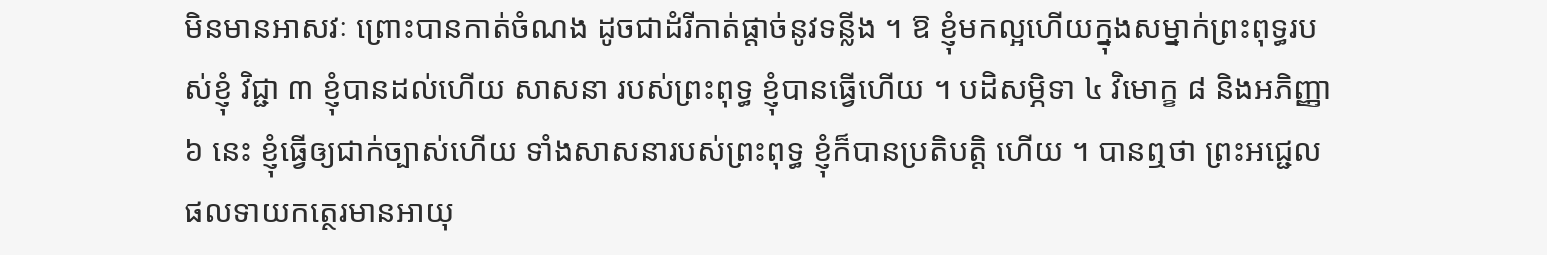មិនមានអាសវៈ ព្រោះបានកាត់ចំណង ដូចជាដំរីកាត់ផ្តាច់នូវទន្លីង ។ ឱ ខ្ញុំមកល្អហើយក្នុងសម្នាក់ព្រះពុទ្ធរបស់ខ្ញុំ វិជ្ជា ៣ ខ្ញុំបានដល់ហើយ សាសនា របស់ព្រះពុទ្ធ ខ្ញុំបានធ្វើហើយ ។ បដិសម្ភិទា ៤ វិមោក្ខ ៨ និងអភិញ្ញា ៦ នេះ ខ្ញុំធ្វើឲ្យជាក់ច្បាស់ហើយ ទាំងសាសនារបស់ព្រះពុទ្ធ ខ្ញុំក៏បានប្រតិបត្តិ ហើយ ។ បានឮថា ព្រះអជ្ជេលផលទាយកត្ថេរមានអាយុ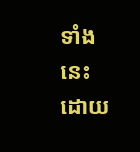ទាំងនេះ ដោយ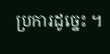ប្រការដូច្នេះ ។